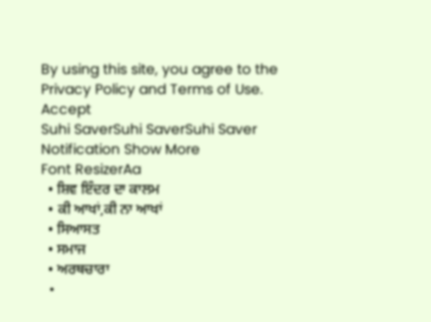By using this site, you agree to the Privacy Policy and Terms of Use.
Accept
Suhi SaverSuhi SaverSuhi Saver
Notification Show More
Font ResizerAa
  • ਸ਼ਿਵ ਇੰਦਰ ਦਾ ਕਾਲਮ
  • ਕੀ ਆਖਾਂ,ਕੀ ਨਾ ਆਖਾਂ
  • ਸਿਆਸਤ
  • ਸਮਾਜ
  • ਅਰਥਚਾਰਾ
  •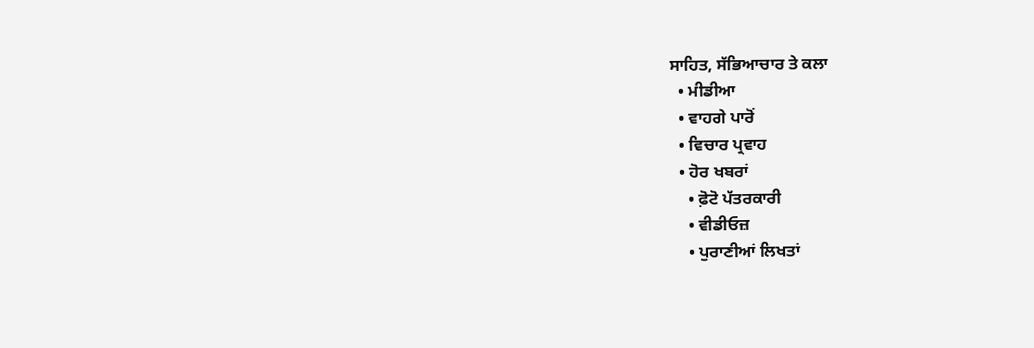ਸਾਹਿਤ, ਸੱਭਿਆਚਾਰ ਤੇ ਕਲਾ
  • ਮੀਡੀਆ
  • ਵਾਹਗੇ ਪਾਰੋਂ
  • ਵਿਚਾਰ ਪ੍ਰਵਾਹ
  • ਹੋਰ ਖਬਰਾਂ
    • ਫ਼ੋਟੋ ਪੱਤਰਕਾਰੀ
    • ਵੀਡੀਓਜ਼
    • ਪੁਰਾਣੀਆਂ ਲਿਖਤਾਂ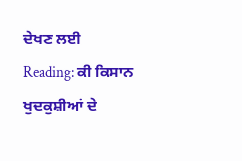ਦੇਖਣ ਲਈ
Reading: ਕੀ ਕਿਸਾਨ ਖੁਦਕੁਸ਼ੀਆਂ ਦੇ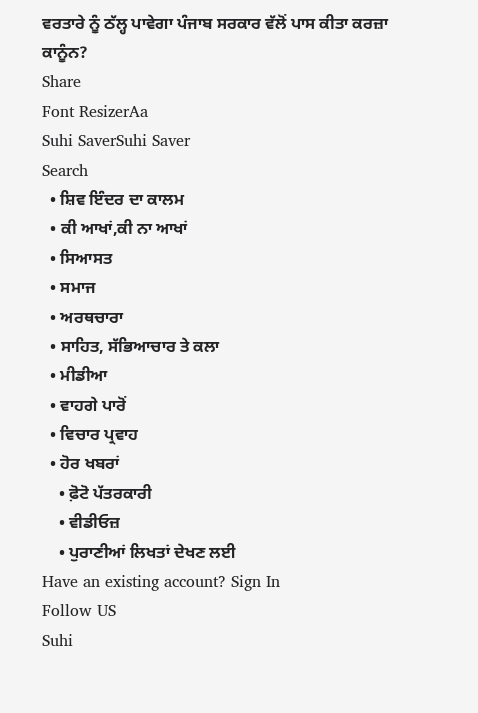ਵਰਤਾਰੇ ਨੂੰ ਠੱਲ੍ਹ ਪਾਵੇਗਾ ਪੰਜਾਬ ਸਰਕਾਰ ਵੱਲੋਂ ਪਾਸ ਕੀਤਾ ਕਰਜ਼ਾ ਕਾਨੂੰਨ?
Share
Font ResizerAa
Suhi SaverSuhi Saver
Search
  • ਸ਼ਿਵ ਇੰਦਰ ਦਾ ਕਾਲਮ
  • ਕੀ ਆਖਾਂ,ਕੀ ਨਾ ਆਖਾਂ
  • ਸਿਆਸਤ
  • ਸਮਾਜ
  • ਅਰਥਚਾਰਾ
  • ਸਾਹਿਤ, ਸੱਭਿਆਚਾਰ ਤੇ ਕਲਾ
  • ਮੀਡੀਆ
  • ਵਾਹਗੇ ਪਾਰੋਂ
  • ਵਿਚਾਰ ਪ੍ਰਵਾਹ
  • ਹੋਰ ਖਬਰਾਂ
    • ਫ਼ੋਟੋ ਪੱਤਰਕਾਰੀ
    • ਵੀਡੀਓਜ਼
    • ਪੁਰਾਣੀਆਂ ਲਿਖਤਾਂ ਦੇਖਣ ਲਈ
Have an existing account? Sign In
Follow US
Suhi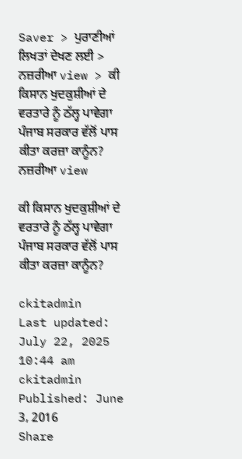Saver > ਪੁਰਾਣੀਆਂ ਲਿਖਤਾਂ ਦੇਖਣ ਲਈ > ਨਜ਼ਰੀਆ view > ਕੀ ਕਿਸਾਨ ਖੁਦਕੁਸ਼ੀਆਂ ਦੇ ਵਰਤਾਰੇ ਨੂੰ ਠੱਲ੍ਹ ਪਾਵੇਗਾ ਪੰਜਾਬ ਸਰਕਾਰ ਵੱਲੋਂ ਪਾਸ ਕੀਤਾ ਕਰਜ਼ਾ ਕਾਨੂੰਨ?
ਨਜ਼ਰੀਆ view

ਕੀ ਕਿਸਾਨ ਖੁਦਕੁਸ਼ੀਆਂ ਦੇ ਵਰਤਾਰੇ ਨੂੰ ਠੱਲ੍ਹ ਪਾਵੇਗਾ ਪੰਜਾਬ ਸਰਕਾਰ ਵੱਲੋਂ ਪਾਸ ਕੀਤਾ ਕਰਜ਼ਾ ਕਾਨੂੰਨ?

ckitadmin
Last updated: July 22, 2025 10:44 am
ckitadmin
Published: June 3, 2016
Share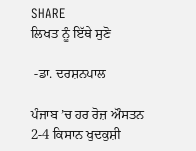SHARE
ਲਿਖਤ ਨੂੰ ਇੱਥੇ ਸੁਣੋ

 -ਡਾ. ਦਰਸ਼ਨਪਾਲ

ਪੰਜਾਬ ’ਚ ਹਰ ਰੋਜ਼ ਔਸਤਨ 2-4 ਕਿਸਾਨ ਖੁਦਕੁਸ਼ੀ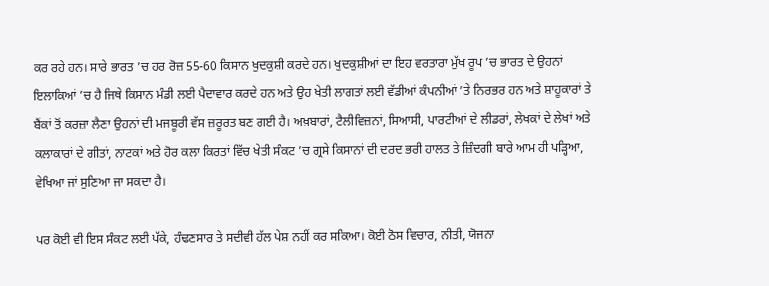ਕਰ ਰਹੇ ਹਨ। ਸਾਰੇ ਭਾਰਤ ’ਚ ਹਰ ਰੋਜ਼ 55-60 ਕਿਸਾਨ ਖੁਦਕੁਸ਼ੀ ਕਰਦੇ ਹਨ। ਖੁਦਕੁਸ਼ੀਆਂ ਦਾ ਇਹ ਵਰਤਾਰਾ ਮੁੱਖ ਰੂਪ ’ਚ ਭਾਰਤ ਦੇ ਉਹਨਾਂ ਇਲਾਕਿਆਂ ’ਚ ਹੈ ਜਿਥੇ ਕਿਸਾਨ ਮੰਡੀ ਲਈ ਪੈਦਾਵਾਰ ਕਰਦੇ ਹਨ ਅਤੇ ਉਹ ਖੇਤੀ ਲਾਗਤਾਂ ਲਈ ਵੱਡੀਆਂ ਕੰਪਨੀਆਂ ’ਤੇ ਨਿਰਭਰ ਹਨ ਅਤੇ ਸ਼ਾਹੂਕਾਰਾਂ ਤੇ ਬੈਂਕਾਂ ਤੋਂ ਕਰਜ਼ਾ ਲੈਣਾ ਉਹਨਾਂ ਦੀ ਮਜਬੂਰੀ ਵੱਸ ਜ਼ਰੂਰਤ ਬਣ ਗਈ ਹੈ। ਅਖ਼ਬਾਰਾਂ, ਟੈਲੀਵਿਜ਼ਨਾਂ, ਸਿਆਸੀ, ਪਾਰਟੀਆਂ ਦੇ ਲੀਡਰਾਂ, ਲੇਖਕਾਂ ਦੇ ਲੇਖਾਂ ਅਤੇ ਕਲਾਕਾਰਾਂ ਦੇ ਗੀਤਾਂ, ਨਾਟਕਾਂ ਅਤੇ ਹੋਰ ਕਲਾ ਕਿਰਤਾਂ ਵਿੱਚ ਖੇਤੀ ਸੰਕਟ ’ਚ ਗ੍ਰਸੇ ਕਿਸਾਨਾਂ ਦੀ ਦਰਦ ਭਰੀ ਹਾਲਤ ਤੇ ਜ਼ਿੰਦਗੀ ਬਾਰੇ ਆਮ ਹੀ ਪੜ੍ਹਿਆ, ਵੇਖਿਆ ਜਾਂ ਸੁਣਿਆ ਜਾ ਸਕਦਾ ਹੈ।

ਪਰ ਕੋਈ ਵੀ ਇਸ ਸੰਕਟ ਲਈ ਪੱਕੇ, ਹੰਢਣਸਾਰ ਤੇ ਸਦੀਵੀ ਹੱਲ ਪੇਸ਼ ਨਹੀਂ ਕਰ ਸਕਿਆ। ਕੋਈ ਠੋਸ ਵਿਚਾਰ, ਨੀਤੀ, ਯੋਜਨਾ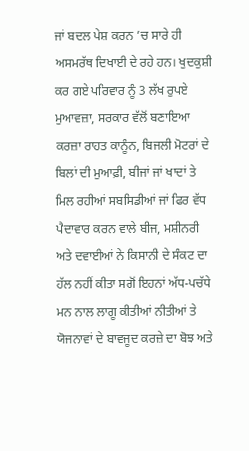ਜਾਂ ਬਦਲ ਪੇਸ਼ ਕਰਨ ’ਚ ਸਾਰੇ ਹੀ ਅਸਮਰੱਥ ਦਿਖਾਈ ਦੇ ਰਹੇ ਹਨ। ਖੁਦਕੁਸ਼ੀ ਕਰ ਗਏ ਪਰਿਵਾਰ ਨੂੰ 3 ਲੱਖ ਰੁਪਏ ਮੁਆਵਜ਼ਾ, ਸਰਕਾਰ ਵੱਲੋਂ ਬਣਾਇਆ ਕਰਜ਼ਾ ਰਾਹਤ ਕਾਨੂੰਨ, ਬਿਜਲੀ ਮੋਟਰਾਂ ਦੇ ਬਿਲਾਂ ਦੀ ਮੁਆਫ਼ੀ, ਬੀਜਾਂ ਜਾਂ ਖਾਦਾਂ ਤੇ ਮਿਲ ਰਹੀਆਂ ਸਬਸਿਡੀਆਂ ਜਾਂ ਫਿਰ ਵੱਧ ਪੈਦਾਵਾਰ ਕਰਨ ਵਾਲੇ ਬੀਜ, ਮਸ਼ੀਨਰੀ ਅਤੇ ਦਵਾਈਆਂ ਨੇ ਕਿਸਾਨੀ ਦੇ ਸੰਕਟ ਦਾ ਹੱਲ ਨਹੀਂ ਕੀਤਾ ਸਗੋਂ ਇਹਨਾਂ ਅੱਧ-ਪਚੱਧੇ ਮਨ ਨਾਲ ਲਾਗੂ ਕੀਤੀਆਂ ਨੀਤੀਆਂ ਤੇ ਯੋਜਨਾਵਾਂ ਦੇ ਬਾਵਜੂਦ ਕਰਜ਼ੇ ਦਾ ਬੋਝ ਅਤੇ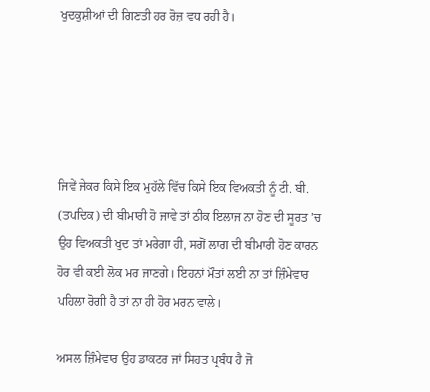ਖੁਦਕੁਸ਼ੀਆਂ ਦੀ ਗਿਣਤੀ ਹਰ ਰੋਜ਼ ਵਧ ਰਹੀ ਹੈ।





ਜਿਵੇਂ ਜੇਕਰ ਕਿਸੇ ਇਕ ਮੁਹੱਲੇ ਵਿੱਚ ਕਿਸੇ ਇਕ ਵਿਅਕਤੀ ਨੂੰ ਟੀ. ਬੀ. (ਤਪਦਿਕ) ਦੀ ਬੀਮਾਰੀ ਹੋ ਜਾਵੇ ਤਾਂ ਠੀਕ ਇਲਾਜ ਨਾ ਹੋਣ ਦੀ ਸੂਰਤ ’ਚ ਉਹ ਵਿਅਕਤੀ ਖੁਦ ਤਾਂ ਮਰੇਗਾ ਹੀ, ਸਗੋਂ ਲਾਗ ਦੀ ਬੀਮਾਰੀ ਹੋਣ ਕਾਰਨ ਹੋਰ ਵੀ ਕਈ ਲੋਕ ਮਰ ਜਾਣਗੇ। ਇਹਨਾਂ ਮੌਤਾਂ ਲਈ ਨਾ ਤਾਂ ਜ਼ਿੰਮੇਵਾਰ ਪਹਿਲਾ ਰੋਗੀ ਹੈ ਤਾਂ ਨਾ ਹੀ ਹੋਰ ਮਰਨ ਵਾਲੇ।

ਅਸਲ ਜ਼ਿੰਮੇਵਾਰ ਉਹ ਡਾਕਟਰ ਜਾਂ ਸਿਹਤ ਪ੍ਰਬੰਧ ਹੈ ਜੋ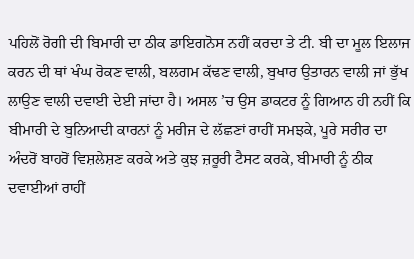ਪਹਿਲੋਂ ਰੋਗੀ ਦੀ ਬਿਮਾਰੀ ਦਾ ਠੀਕ ਡਾਇਗਨੋਸ ਨਹੀਂ ਕਰਦਾ ਤੇ ਟੀ. ਬੀ ਦਾ ਮੂਲ ਇਲਾਜ ਕਰਨ ਦੀ ਥਾਂ ਖੰਘ ਰੋਕਣ ਵਾਲੀ, ਬਲਗਮ ਕੱਢਣ ਵਾਲੀ, ਬੁਖਾਰ ਉਤਾਰਨ ਵਾਲੀ ਜਾਂ ਭੁੱਖ ਲਾਉਣ ਵਾਲੀ ਦਵਾਈ ਦੇਈ ਜਾਂਦਾ ਹੈ। ਅਸਲ ’ਚ ਉਸ ਡਾਕਟਰ ਨੂੰ ਗਿਆਨ ਹੀ ਨਹੀਂ ਕਿ ਬੀਮਾਰੀ ਦੇ ਬੁਨਿਆਦੀ ਕਾਰਨਾਂ ਨੂੰ ਮਰੀਜ ਦੇ ਲੱਛਣਾਂ ਰਾਹੀਂ ਸਮਝਕੇ, ਪੂਰੇ ਸਰੀਰ ਦਾ ਅੰਦਰੋਂ ਬਾਹਰੋਂ ਵਿਸ਼ਲੇਸ਼ਣ ਕਰਕੇ ਅਤੇ ਕੁਝ ਜ਼ਰੂਰੀ ਟੈਸਟ ਕਰਕੇ, ਬੀਮਾਰੀ ਨੂੰ ਠੀਕ ਦਵਾਈਆਂ ਰਾਹੀਂ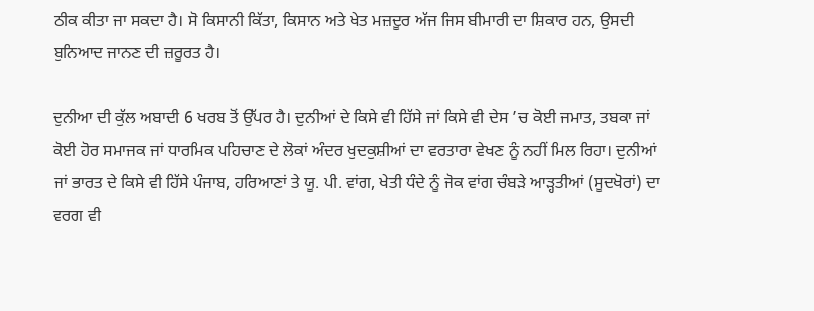ਠੀਕ ਕੀਤਾ ਜਾ ਸਕਦਾ ਹੈ। ਸੋ ਕਿਸਾਨੀ ਕਿੱਤਾ, ਕਿਸਾਨ ਅਤੇ ਖੇਤ ਮਜ਼ਦੂਰ ਅੱਜ ਜਿਸ ਬੀਮਾਰੀ ਦਾ ਸ਼ਿਕਾਰ ਹਨ, ਉਸਦੀ ਬੁਨਿਆਦ ਜਾਨਣ ਦੀ ਜ਼ਰੂਰਤ ਹੈ।

ਦੁਨੀਆ ਦੀ ਕੁੱਲ ਅਬਾਦੀ 6 ਖਰਬ ਤੋਂ ਉੱਪਰ ਹੈ। ਦੁਨੀਆਂ ਦੇ ਕਿਸੇ ਵੀ ਹਿੱਸੇ ਜਾਂ ਕਿਸੇ ਵੀ ਦੇਸ ’ਚ ਕੋਈ ਜਮਾਤ, ਤਬਕਾ ਜਾਂ ਕੋਈ ਹੋਰ ਸਮਾਜਕ ਜਾਂ ਧਾਰਮਿਕ ਪਹਿਚਾਣ ਦੇ ਲੋਕਾਂ ਅੰਦਰ ਖੁਦਕੁਸ਼ੀਆਂ ਦਾ ਵਰਤਾਰਾ ਵੇਖਣ ਨੂੰ ਨਹੀਂ ਮਿਲ ਰਿਹਾ। ਦੁਨੀਆਂ ਜਾਂ ਭਾਰਤ ਦੇ ਕਿਸੇ ਵੀ ਹਿੱਸੇ ਪੰਜਾਬ, ਹਰਿਆਣਾਂ ਤੇ ਯੂ. ਪੀ. ਵਾਂਗ, ਖੇਤੀ ਧੰਦੇ ਨੂੰ ਜੋਕ ਵਾਂਗ ਚੰਬੜੇ ਆੜ੍ਹਤੀਆਂ (ਸੂਦਖੋਰਾਂ) ਦਾ ਵਰਗ ਵੀ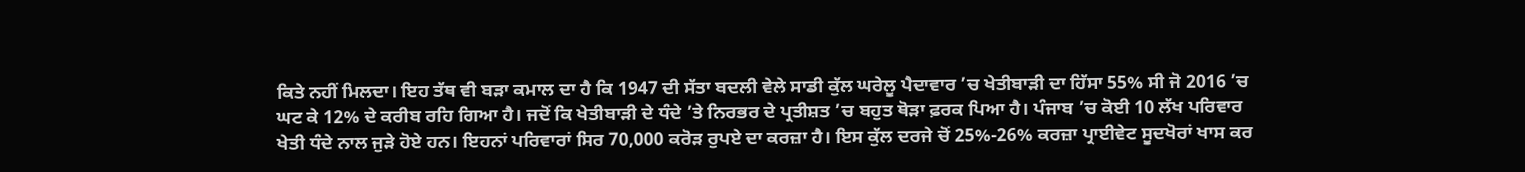ਕਿਤੇ ਨਹੀਂ ਮਿਲਦਾ। ਇਹ ਤੱਥ ਵੀ ਬੜਾ ਕਮਾਲ ਦਾ ਹੈ ਕਿ 1947 ਦੀ ਸੱਤਾ ਬਦਲੀ ਵੇਲੇ ਸਾਡੀ ਕੁੱਲ ਘਰੇਲੂ ਪੈਦਾਵਾਰ ’ਚ ਖੇਤੀਬਾੜੀ ਦਾ ਹਿੱਸਾ 55% ਸੀ ਜੋ 2016 ’ਚ ਘਟ ਕੇ 12% ਦੇ ਕਰੀਬ ਰਹਿ ਗਿਆ ਹੈ। ਜਦੋਂ ਕਿ ਖੇਤੀਬਾੜੀ ਦੇ ਧੰਦੇ ’ਤੇ ਨਿਰਭਰ ਦੇ ਪ੍ਰਤੀਸ਼ਤ ’ਚ ਬਹੁਤ ਥੋੜਾ ਫ਼ਰਕ ਪਿਆ ਹੈ। ਪੰਜਾਬ ’ਚ ਕੋਈ 10 ਲੱਖ ਪਰਿਵਾਰ ਖੇਤੀ ਧੰਦੇ ਨਾਲ ਜੁੜੇ ਹੋਏ ਹਨ। ਇਹਨਾਂ ਪਰਿਵਾਰਾਂ ਸਿਰ 70,000 ਕਰੋੜ ਰੁਪਏ ਦਾ ਕਰਜ਼ਾ ਹੈ। ਇਸ ਕੁੱਲ ਦਰਜੇ ਚੋਂ 25%-26% ਕਰਜ਼ਾ ਪ੍ਰਾਈਵੇਟ ਸੂਦਖੋਰਾਂ ਖਾਸ ਕਰ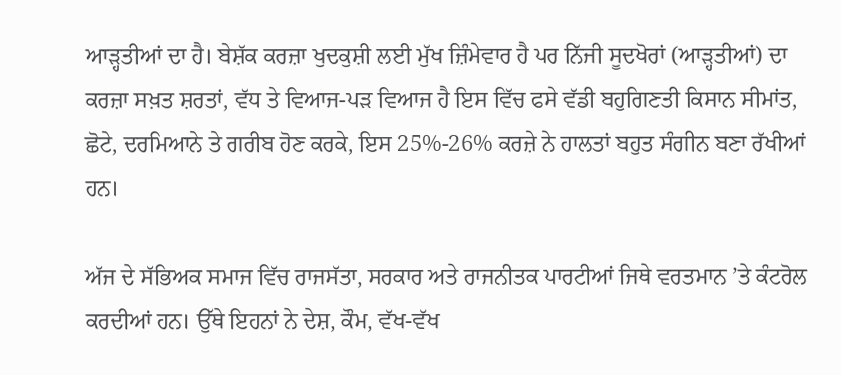ਆੜ੍ਹਤੀਆਂ ਦਾ ਹੈ। ਬੇਸ਼ੱਕ ਕਰਜ਼ਾ ਖੁਦਕੁਸ਼ੀ ਲਈ ਮੁੱਖ ਜ਼ਿੰਮੇਵਾਰ ਹੈ ਪਰ ਨਿੱਜੀ ਸੂਦਖੋਰਾਂ (ਆੜ੍ਹਤੀਆਂ) ਦਾ ਕਰਜ਼ਾ ਸਖ਼ਤ ਸ਼ਰਤਾਂ, ਵੱਧ ਤੇ ਵਿਆਜ-ਪੜ ਵਿਆਜ ਹੈ ਇਸ ਵਿੱਚ ਫਸੇ ਵੱਡੀ ਬਹੁਗਿਣਤੀ ਕਿਸਾਨ ਸੀਮਾਂਤ, ਛੋਟੇ, ਦਰਮਿਆਨੇ ਤੇ ਗਰੀਬ ਹੋਣ ਕਰਕੇ, ਇਸ 25%-26% ਕਰਜ਼ੇ ਨੇ ਹਾਲਤਾਂ ਬਹੁਤ ਸੰਗੀਨ ਬਣਾ ਰੱਖੀਆਂ ਹਨ।

ਅੱਜ ਦੇ ਸੱਭਿਅਕ ਸਮਾਜ ਵਿੱਚ ਰਾਜਸੱਤਾ, ਸਰਕਾਰ ਅਤੇ ਰਾਜਨੀਤਕ ਪਾਰਟੀਆਂ ਜਿਥੇ ਵਰਤਮਾਨ ’ਤੇ ਕੰਟਰੋਲ ਕਰਦੀਆਂ ਹਨ। ਉੱਥੇ ਇਹਨਾਂ ਨੇ ਦੇਸ਼, ਕੌਮ, ਵੱਖ-ਵੱਖ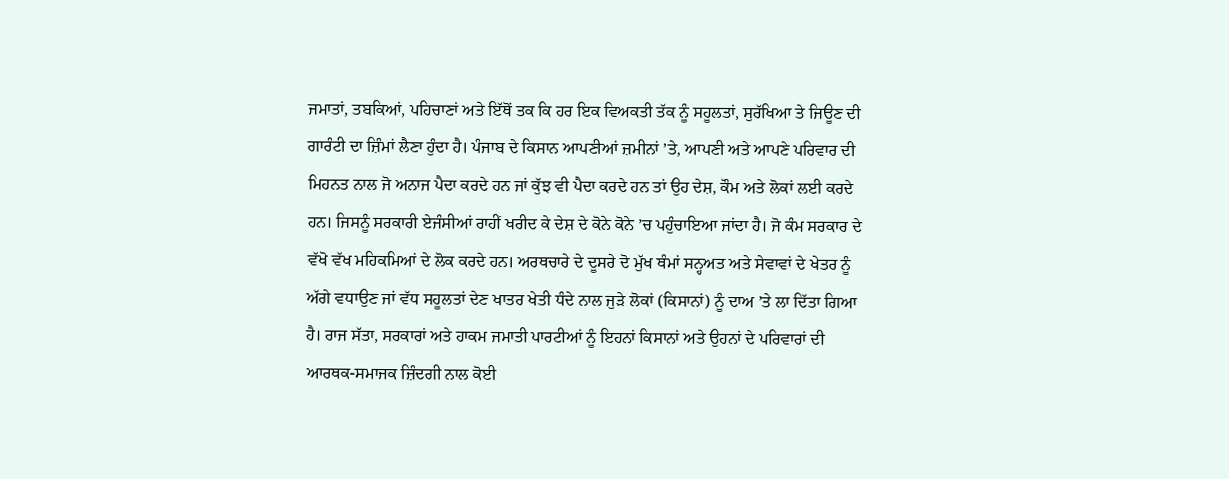ਜਮਾਤਾਂ, ਤਬਕਿਆਂ, ਪਹਿਚਾਣਾਂ ਅਤੇ ਇੱਥੋਂ ਤਕ ਕਿ ਹਰ ਇਕ ਵਿਅਕਤੀ ਤੱਕ ਨੂੰ ਸਹੂਲਤਾਂ, ਸੁਰੱਖਿਆ ਤੇ ਜਿਊਣ ਦੀ ਗਾਰੰਟੀ ਦਾ ਜ਼ਿੰਮਾਂ ਲੈਣਾ ਹੁੰਦਾ ਹੈ। ਪੰਜਾਬ ਦੇ ਕਿਸਾਨ ਆਪਣੀਆਂ ਜ਼ਮੀਨਾਂ ’ਤੇ, ਆਪਣੀ ਅਤੇ ਆਪਣੇ ਪਰਿਵਾਰ ਦੀ ਮਿਹਨਤ ਨਾਲ ਜੋ ਅਨਾਜ ਪੈਦਾ ਕਰਦੇ ਹਨ ਜਾਂ ਕੁੱਝ ਵੀ ਪੈਦਾ ਕਰਦੇ ਹਨ ਤਾਂ ਉਹ ਦੇਸ਼, ਕੌਮ ਅਤੇ ਲੋਕਾਂ ਲਈ ਕਰਦੇ ਹਨ। ਜਿਸਨੂੰ ਸਰਕਾਰੀ ਏਜੰਸੀਆਂ ਰਾਹੀਂ ਖਰੀਦ ਕੇ ਦੇਸ਼ ਦੇ ਕੋਨੇ ਕੋਨੇ ’ਚ ਪਹੁੰਚਾਇਆ ਜਾਂਦਾ ਹੈ। ਜੋ ਕੰਮ ਸਰਕਾਰ ਦੇ ਵੱਖੋ ਵੱਖ ਮਹਿਕਮਿਆਂ ਦੇ ਲੋਕ ਕਰਦੇ ਹਨ। ਅਰਥਚਾਰੇ ਦੇ ਦੂਸਰੇ ਦੋ ਮੁੱਖ ਥੰਮਾਂ ਸਨ੍ਹਅਤ ਅਤੇ ਸੇਵਾਵਾਂ ਦੇ ਖੇਤਰ ਨੂੰ ਅੱਗੇ ਵਧਾਉਣ ਜਾਂ ਵੱਧ ਸਹੂਲਤਾਂ ਦੇਣ ਖਾਤਰ ਖੇਤੀ ਧੰਦੇ ਨਾਲ ਜੁੜੇ ਲੋਕਾਂ (ਕਿਸਾਨਾਂ) ਨੂੰ ਦਾਅ ’ਤੇ ਲਾ ਦਿੱਤਾ ਗਿਆ ਹੈ। ਰਾਜ ਸੱਤਾ, ਸਰਕਾਰਾਂ ਅਤੇ ਹਾਕਮ ਜਮਾਤੀ ਪਾਰਟੀਆਂ ਨੂੰ ਇਹਨਾਂ ਕਿਸਾਨਾਂ ਅਤੇ ਉਹਨਾਂ ਦੇ ਪਰਿਵਾਰਾਂ ਦੀ ਆਰਥਕ-ਸਮਾਜਕ ਜ਼ਿੰਦਗੀ ਨਾਲ ਕੋਈ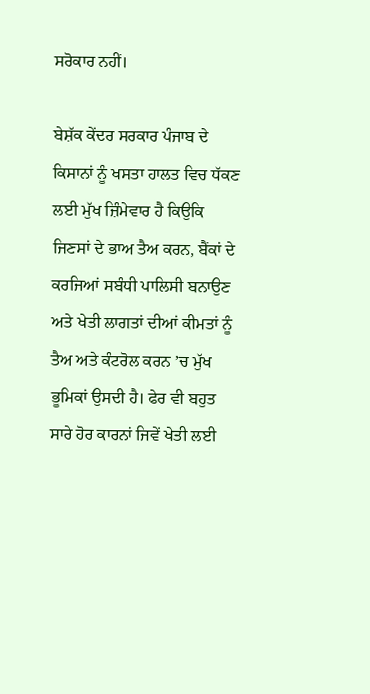ਸਰੋਕਾਰ ਨਹੀਂ।

ਬੇਸ਼ੱਕ ਕੇਂਦਰ ਸਰਕਾਰ ਪੰਜਾਬ ਦੇ ਕਿਸਾਨਾਂ ਨੂੰ ਖਸਤਾ ਹਾਲਤ ਵਿਚ ਧੱਕਣ ਲਈ ਮੁੱਖ ਜ਼ਿੰਮੇਵਾਰ ਹੈ ਕਿਉਕਿ ਜਿਣਸਾਂ ਦੇ ਭਾਅ ਤੈਅ ਕਰਨ, ਬੈਂਕਾਂ ਦੇ ਕਰਜਿਆਂ ਸਬੰਧੀ ਪਾਲਿਸੀ ਬਨਾਉਣ ਅਤੇ ਖੇਤੀ ਲਾਗਤਾਂ ਦੀਆਂ ਕੀਮਤਾਂ ਨੂੰ ਤੈਅ ਅਤੇ ਕੰਟਰੋਲ ਕਰਨ ’ਚ ਮੁੱਖ ਭੂਮਿਕਾਂ ਉਸਦੀ ਹੈ। ਫੇਰ ਵੀ ਬਹੁਤ ਸਾਰੇ ਹੋਰ ਕਾਰਨਾਂ ਜਿਵੇਂ ਖੇਤੀ ਲਈ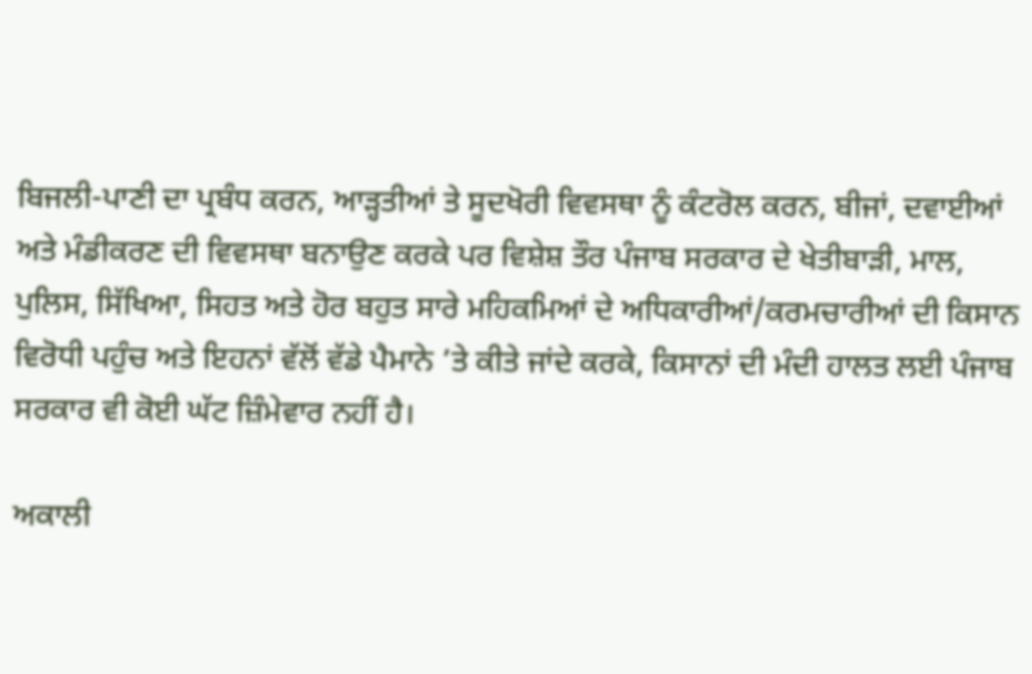ਬਿਜਲੀ-ਪਾਣੀ ਦਾ ਪ੍ਰਬੰਧ ਕਰਨ, ਆੜ੍ਹਤੀਆਂ ਤੇ ਸੂਦਖੋਰੀ ਵਿਵਸਥਾ ਨੂੰ ਕੰਟਰੋਲ ਕਰਨ, ਬੀਜਾਂ, ਦਵਾਈਆਂ ਅਤੇ ਮੰਡੀਕਰਣ ਦੀ ਵਿਵਸਥਾ ਬਨਾਉਣ ਕਰਕੇ ਪਰ ਵਿਸ਼ੇਸ਼ ਤੌਰ ਪੰਜਾਬ ਸਰਕਾਰ ਦੇ ਖੇਤੀਬਾੜੀ, ਮਾਲ, ਪੁਲਿਸ, ਸਿੱਖਿਆ, ਸਿਹਤ ਅਤੇ ਹੋਰ ਬਹੁਤ ਸਾਰੇ ਮਹਿਕਮਿਆਂ ਦੇ ਅਧਿਕਾਰੀਆਂ/ਕਰਮਚਾਰੀਆਂ ਦੀ ਕਿਸਾਨ ਵਿਰੋਧੀ ਪਹੁੰਚ ਅਤੇ ਇਹਨਾਂ ਵੱਲੋਂ ਵੱਡੇ ਪੈਮਾਨੇ ’ਤੇ ਕੀਤੇ ਜਾਂਦੇ ਕਰਕੇ, ਕਿਸਾਨਾਂ ਦੀ ਮੰਦੀ ਹਾਲਤ ਲਈ ਪੰਜਾਬ ਸਰਕਾਰ ਵੀ ਕੋਈ ਘੱਟ ਜ਼ਿੰਮੇਵਾਰ ਨਹੀਂ ਹੈ।

ਅਕਾਲੀ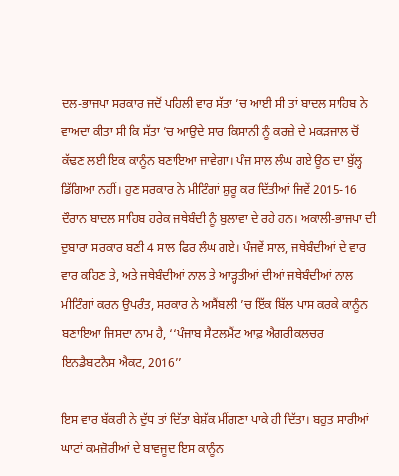ਦਲ-ਭਾਜਪਾ ਸਰਕਾਰ ਜਦੋਂ ਪਹਿਲੀ ਵਾਰ ਸੱਤਾ ’ਚ ਆਈ ਸੀ ਤਾਂ ਬਾਦਲ ਸਾਹਿਬ ਨੇ ਵਾਅਦਾ ਕੀਤਾ ਸੀ ਕਿ ਸੱਤਾ ’ਚ ਆਉਦੇ ਸਾਰ ਕਿਸਾਨੀ ਨੂੰ ਕਰਜ਼ੇ ਦੇ ਮਕੜਜਾਲ ਚੋਂ ਕੱਢਣ ਲਈ ਇਕ ਕਾਨੂੰਨ ਬਣਾਇਆ ਜਾਵੇਗਾ। ਪੰਜ ਸਾਲ ਲੰਘ ਗਏ ਊਠ ਦਾ ਬੁੱਲ੍ਹ ਡਿੱਗਿਆ ਨਹੀਂ। ਹੁਣ ਸਰਕਾਰ ਨੇ ਮੀਟਿੰਗਾਂ ਸ਼ੁਰੂ ਕਰ ਦਿੱਤੀਆਂ ਜਿਵੇਂ 2015-16 ਦੌਰਾਨ ਬਾਦਲ ਸਾਹਿਬ ਹਰੇਕ ਜਥੇਬੰਦੀ ਨੂੰ ਬੁਲਾਵਾ ਦੇ ਰਹੇ ਹਨ। ਅਕਾਲੀ-ਭਾਜਪਾ ਦੀ ਦੁਬਾਰਾ ਸਰਕਾਰ ਬਣੀ 4 ਸਾਲ ਫਿਰ ਲੰਘ ਗਏ। ਪੰਜਵੇਂ ਸਾਲ, ਜਥੇਬੰਦੀਆਂ ਦੇ ਵਾਰ ਵਾਰ ਕਹਿਣ ਤੇ, ਅਤੇ ਜਥੇਬੰਦੀਆਂ ਨਾਲ ਤੇ ਆੜ੍ਹਤੀਆਂ ਦੀਆਂ ਜਥੇਬੰਦੀਆਂ ਨਾਲ ਮੀਟਿੰਗਾਂ ਕਰਨ ਉਪਰੰਤ, ਸਰਕਾਰ ਨੇ ਅਸੈਂਬਲੀ ’ਚ ਇੱਕ ਬਿੱਲ ਪਾਸ ਕਰਕੇ ਕਾਨੂੰਨ ਬਣਾਇਆ ਜਿਸਦਾ ਨਾਮ ਹੈ, ‘‘ਪੰਜਾਬ ਸੈਟਲਮੈਂਟ ਆਫ਼ ਐਗਰੀਕਲਚਰ ਇਨਡੈਬਟਨੈਸ ਐਕਟ, 2016’’

ਇਸ ਵਾਰ ਬੱਕਰੀ ਨੇ ਦੁੱਧ ਤਾਂ ਦਿੱਤਾ ਬੇਸ਼ੱਕ ਮੀਂਗਣਾ ਪਾਕੇ ਹੀ ਦਿੱਤਾ। ਬਹੁਤ ਸਾਰੀਆਂ ਘਾਟਾਂ ਕਮਜ਼ੋਰੀਆਂ ਦੇ ਬਾਵਜੂਦ ਇਸ ਕਾਨੂੰਨ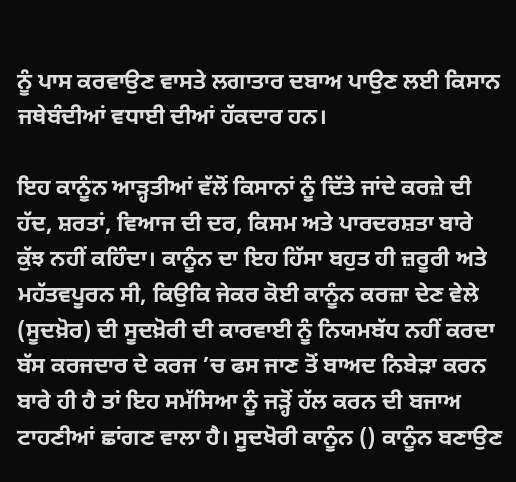ਨੂੰ ਪਾਸ ਕਰਵਾਉਣ ਵਾਸਤੇ ਲਗਾਤਾਰ ਦਬਾਅ ਪਾਉਣ ਲਈ ਕਿਸਾਨ ਜਥੇਬੰਦੀਆਂ ਵਧਾਈ ਦੀਆਂ ਹੱਕਦਾਰ ਹਨ।

ਇਹ ਕਾਨੂੰਨ ਆੜ੍ਹਤੀਆਂ ਵੱਲੋਂ ਕਿਸਾਨਾਂ ਨੂੰ ਦਿੱਤੇ ਜਾਂਦੇ ਕਰਜ਼ੇ ਦੀ ਹੱਦ, ਸ਼ਰਤਾਂ, ਵਿਆਜ ਦੀ ਦਰ, ਕਿਸਮ ਅਤੇ ਪਾਰਦਰਸ਼ਤਾ ਬਾਰੇ ਕੁੱਝ ਨਹੀਂ ਕਹਿੰਦਾ। ਕਾਨੂੰਨ ਦਾ ਇਹ ਹਿੱਸਾ ਬਹੁਤ ਹੀ ਜ਼ਰੂਰੀ ਅਤੇ ਮਹੱਤਵਪੂਰਨ ਸੀ, ਕਿਉਕਿ ਜੇਕਰ ਕੋਈ ਕਾਨੂੰਨ ਕਰਜ਼ਾ ਦੇਣ ਵੇਲੇ (ਸੂਦਖ਼ੋਰ) ਦੀ ਸੂਦਖ਼ੋਰੀ ਦੀ ਕਾਰਵਾਈ ਨੂੰ ਨਿਯਮਬੱਧ ਨਹੀਂ ਕਰਦਾ ਬੱਸ ਕਰਜਦਾਰ ਦੇ ਕਰਜ ’ਚ ਫਸ ਜਾਣ ਤੋਂ ਬਾਅਦ ਨਿਬੇੜਾ ਕਰਨ ਬਾਰੇ ਹੀ ਹੈ ਤਾਂ ਇਹ ਸਮੱਸਿਆ ਨੂੰ ਜੜ੍ਹੋਂ ਹੱਲ ਕਰਨ ਦੀ ਬਜਾਅ ਟਾਹਣੀਆਂ ਛਾਂਗਣ ਵਾਲਾ ਹੈ। ਸੂਦਖੋਰੀ ਕਾਨੂੰਨ () ਕਾਨੂੰਨ ਬਣਾਉਣ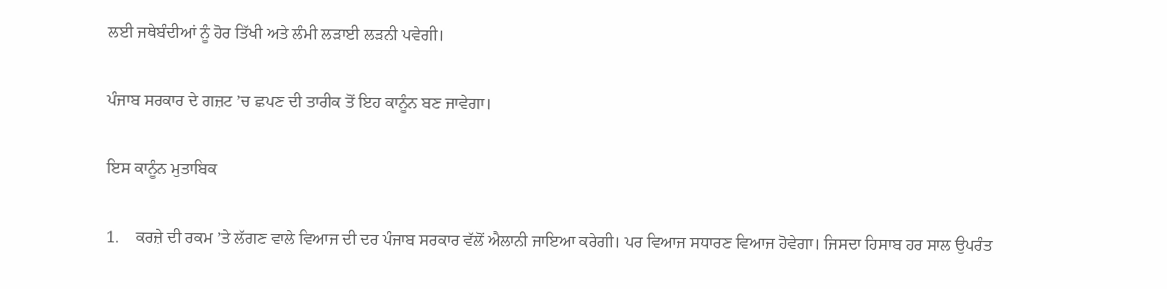ਲਈ ਜਥੇਬੰਦੀਆਂ ਨੂੰ ਹੋਰ ਤਿੱਖੀ ਅਤੇ ਲੰਮੀ ਲੜਾਈ ਲੜਨੀ ਪਵੇਗੀ।

ਪੰਜਾਬ ਸਰਕਾਰ ਦੇ ਗਜ਼ਟ ’ਚ ਛਪਣ ਦੀ ਤਾਰੀਕ ਤੋਂ ਇਹ ਕਾਨੂੰਨ ਬਣ ਜਾਵੇਗਾ।

ਇਸ ਕਾਨੂੰਨ ਮੁਤਾਬਿਕ

1.    ਕਰਜ਼ੇ ਦੀ ਰਕਮ ’ਤੇ ਲੱਗਣ ਵਾਲੇ ਵਿਆਜ ਦੀ ਦਰ ਪੰਜਾਬ ਸਰਕਾਰ ਵੱਲੋਂ ਐਲਾਨੀ ਜਾਇਆ ਕਰੇਗੀ। ਪਰ ਵਿਆਜ ਸਧਾਰਣ ਵਿਆਜ ਹੋਵੇਗਾ। ਜਿਸਦਾ ਹਿਸਾਬ ਹਰ ਸਾਲ ਉਪਰੰਤ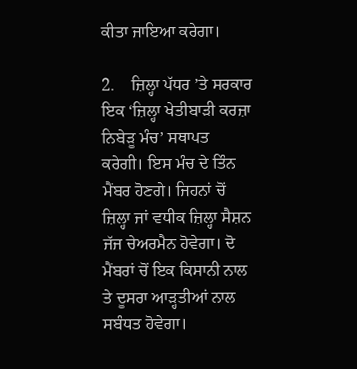ਕੀਤਾ ਜਾਇਆ ਕਰੇਗਾ।

2.    ਜ਼ਿਲ੍ਹਾ ਪੱਧਰ ’ਤੇ ਸਰਕਾਰ ਇਕ ‘ਜ਼ਿਲ੍ਹਾ ਖੇਤੀਬਾੜੀ ਕਰਜ਼ਾ ਨਿਬੇੜੂ ਮੰਚ’ ਸਥਾਪਤ ਕਰੇਗੀ। ਇਸ ਮੰਚ ਦੇ ਤਿੰਨ ਮੈਂਬਰ ਹੋਣਗੇ। ਜਿਹਨਾਂ ਚੋਂ ਜ਼ਿਲ੍ਹਾ ਜਾਂ ਵਧੀਕ ਜ਼ਿਲ੍ਹਾ ਸੈਸ਼ਨ ਜੱਜ ਚੇਅਰਮੈਨ ਹੋਵੇਗਾ। ਦੋ ਮੈਂਬਰਾਂ ਚੋਂ ਇਕ ਕਿਸਾਨੀ ਨਾਲ ਤੇ ਦੂਸਰਾ ਆੜ੍ਹਤੀਆਂ ਨਾਲ ਸਬੰਧਤ ਹੋਵੇਗਾ।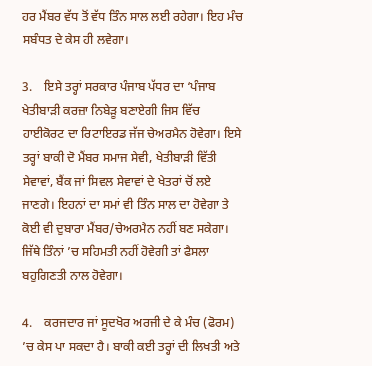ਹਰ ਮੈਂਬਰ ਵੱਧ ਤੋਂ ਵੱਧ ਤਿੰਨ ਸਾਲ ਲਈ ਰਹੇਗਾ। ਇਹ ਮੰਚ ਸਬੰਧਤ ਦੇ ਕੇਸ ਹੀ ਲਵੇਗਾ।

3.    ਇਸੇ ਤਰ੍ਹਾਂ ਸਰਕਾਰ ਪੰਜਾਬ ਪੱਧਰ ਦਾ ‘ਪੰਜਾਬ ਖੇਤੀਬਾੜੀ ਕਰਜ਼ਾ ਨਿਬੇੜੂ ਬਣਾਏਗੀ ਜਿਸ ਵਿੱਚ ਹਾਈਕੋਰਟ ਦਾ ਰਿਟਾਇਰਡ ਜੱਜ ਚੇਅਰਮੈਨ ਹੋਵੇਗਾ। ਇਸੇ ਤਰ੍ਹਾਂ ਬਾਕੀ ਦੋ ਮੈਂਬਰ ਸਮਾਜ ਸੇਵੀ, ਖੇਤੀਬਾੜੀ ਵਿੱਤੀ ਸੇਵਾਵਾਂ, ਬੈਂਕ ਜਾਂ ਸਿਵਲ ਸੇਵਾਵਾਂ ਦੇ ਖੇਤਰਾਂ ਚੋਂ ਲਏ ਜਾਣਗੇ। ਇਹਨਾਂ ਦਾ ਸਮਾਂ ਵੀ ਤਿੰਨ ਸਾਲ ਦਾ ਹੋਵੇਗਾ ਤੇ ਕੋਈ ਵੀ ਦੁਬਾਰਾ ਮੈਂਬਰ/ਚੇਅਰਮੈਨ ਨਹੀਂ ਬਣ ਸਕੇਗਾ। ਜਿੱਥੇ ਤਿੰਨਾਂ ’ਚ ਸਹਿਮਤੀ ਨਹੀਂ ਹੋਵੇਗੀ ਤਾਂ ਫੈਸਲਾ ਬਹੁਗਿਣਤੀ ਨਾਲ ਹੋਵੇਗਾ।

4.    ਕਰਜਦਾਰ ਜਾਂ ਸੂਦਖੋਰ ਅਰਜੀ ਦੇ ਕੇ ਮੰਚ (ਫੋਰਮ) ’ਚ ਕੇਸ ਪਾ ਸਕਦਾ ਹੈ। ਬਾਕੀ ਕਈ ਤਰ੍ਹਾਂ ਦੀ ਲਿਖਤੀ ਅਤੇ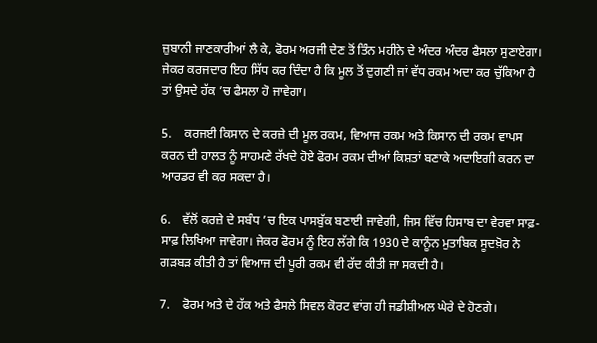ਜ਼ੁਬਾਨੀ ਜਾਣਕਾਰੀਆਂ ਲੈ ਕੇ, ਫੋਰਮ ਅਰਜੀ ਦੇਣ ਤੋਂ ਤਿੰਨ ਮਹੀਨੇ ਦੇ ਅੰਦਰ ਅੰਦਰ ਫੈਸਲਾ ਸੁਣਾਏਗਾ। ਜੇਕਰ ਕਰਜਦਾਰ ਇਹ ਸਿੱਧ ਕਰ ਦਿੰਦਾ ਹੈ ਕਿ ਮੂਲ ਤੋਂ ਦੁਗਣੀ ਜਾਂ ਵੱਧ ਰਕਮ ਅਦਾ ਕਰ ਚੁੱਕਿਆ ਹੈ ਤਾਂ ਉਸਦੇ ਹੱਕ ’ਚ ਫੈਸਲਾ ਹੋ ਜਾਵੇਗਾ।

5.    ਕਰਜਈ ਕਿਸਾਨ ਦੇ ਕਰਜ਼ੇ ਦੀ ਮੂਲ ਰਕਮ, ਵਿਆਜ ਰਕਮ ਅਤੇ ਕਿਸਾਨ ਦੀ ਰਕਮ ਵਾਪਸ ਕਰਨ ਦੀ ਹਾਲਤ ਨੂੰ ਸਾਹਮਣੇ ਰੱਖਦੇ ਹੋਏ ਫੋਰਮ ਰਕਮ ਦੀਆਂ ਕਿਸ਼ਤਾਂ ਬਣਾਕੇ ਅਦਾਇਗੀ ਕਰਨ ਦਾ ਆਰਡਰ ਵੀ ਕਰ ਸਕਦਾ ਹੈ।

6.    ਵੱਲੋਂ ਕਰਜ਼ੇ ਦੇ ਸਬੰਧ ’ਚ ਇਕ ਪਾਸਬੁੱਕ ਬਣਾਈ ਜਾਵੇਗੀ, ਜਿਸ ਵਿੱਚ ਹਿਸਾਬ ਦਾ ਵੇਰਵਾ ਸਾਫ਼-ਸਾਫ਼ ਲਿਖਿਆ ਜਾਵੇਗਾ। ਜੇਕਰ ਫੋਰਮ ਨੂੰ ਇਹ ਲੱਗੇ ਕਿ 1930 ਦੇ ਕਾਨੂੰਨ ਮੁਤਾਬਿਕ ਸੂਦਖ਼ੋਰ ਨੇ ਗੜਬੜ ਕੀਤੀ ਹੈ ਤਾਂ ਵਿਆਜ ਦੀ ਪੂਰੀ ਰਕਮ ਵੀ ਰੱਦ ਕੀਤੀ ਜਾ ਸਕਦੀ ਹੈ।

7.    ਫੋਰਮ ਅਤੇ ਦੇ ਹੱਕ ਅਤੇ ਫੈਸਲੇ ਸਿਵਲ ਕੋਰਟ ਵਾਂਗ ਹੀ ਜਡੀਸ਼ੀਅਲ ਘੇਰੇ ਦੇ ਹੋਣਗੇ।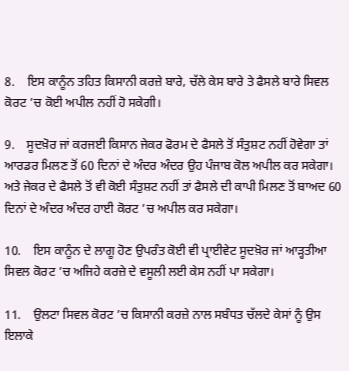8.    ਇਸ ਕਾਨੂੰਨ ਤਹਿਤ ਕਿਸਾਨੀ ਕਰਜ਼ੇ ਬਾਰੇ, ਚੱਲੇ ਕੇਸ ਬਾਰੇ ਤੇ ਫੈਸਲੇ ਬਾਰੇ ਸਿਵਲ ਕੋਰਟ ’ਚ ਕੋਈ ਅਪੀਲ ਨਹੀਂ ਹੋ ਸਕੇਗੀ।

9.    ਸੂਦਖ਼ੋਰ ਜਾਂ ਕਰਜਈ ਕਿਸਾਨ ਜੇਕਰ ਫੋਰਮ ਦੇ ਫੈਸਲੇ ਤੋਂ ਸੰਤੁਸ਼ਟ ਨਹੀਂ ਹੋਵੇਗਾ ਤਾਂ ਆਰਡਰ ਮਿਲਣ ਤੋਂ 60 ਦਿਨਾਂ ਦੇ ਅੰਦਰ ਅੰਦਰ ਉਹ ਪੰਜਾਬ ਕੋਲ ਅਪੀਲ ਕਰ ਸਕੇਗਾ। ਅਤੇ ਜੇਕਰ ਦੇ ਫੈਸਲੇ ਤੋਂ ਵੀ ਕੋਈ ਸੰਤੁਸ਼ਟ ਨਹੀਂ ਤਾਂ ਫੈਸਲੇ ਦੀ ਕਾਪੀ ਮਿਲਣ ਤੋਂ ਬਾਅਦ 60 ਦਿਨਾਂ ਦੇ ਅੰਦਰ ਅੰਦਰ ਹਾਈ ਕੋਰਟ ’ਚ ਅਪੀਲ ਕਰ ਸਕੇਗਾ।

10.    ਇਸ ਕਾਨੂੰਨ ਦੇ ਲਾਗੂ ਹੋਣ ਉਪਰੰਤ ਕੋਈ ਵੀ ਪ੍ਰਾਈਵੇਟ ਸੂਦਖ਼ੋਰ ਜਾਂ ਆੜ੍ਹਤੀਆ ਸਿਵਲ ਕੋਰਟ ’ਚ ਅਜਿਹੇ ਕਰਜ਼ੇ ਦੇ ਵਸੂਲੀ ਲਈ ਕੇਸ ਨਹੀਂ ਪਾ ਸਕੇਗਾ।

11.    ਉਲਟਾ ਸਿਵਲ ਕੋਰਟ ’ਚ ਕਿਸਾਨੀ ਕਰਜ਼ੇ ਨਾਲ ਸਬੰਧਤ ਚੱਲਦੇ ਕੇਸਾਂ ਨੂੰ ਉਸ ਇਲਾਕੇ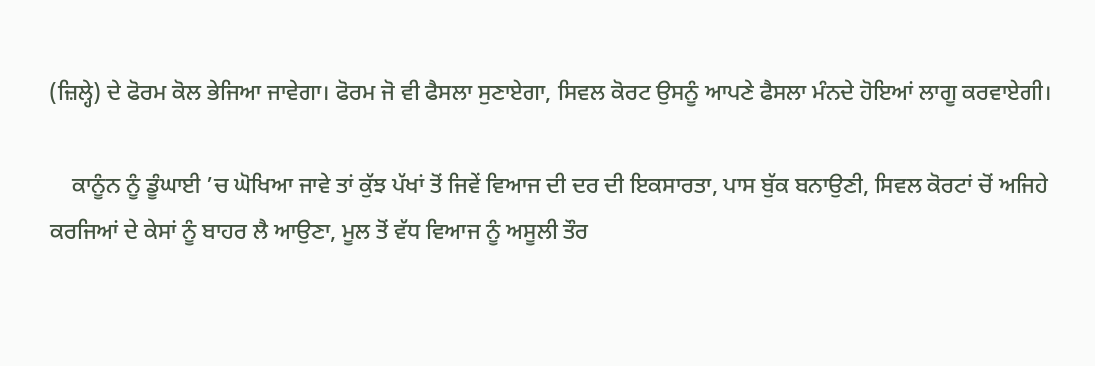(ਜ਼ਿਲ੍ਹੇ) ਦੇ ਫੋਰਮ ਕੋਲ ਭੇਜਿਆ ਜਾਵੇਗਾ। ਫੋਰਮ ਜੋ ਵੀ ਫੈਸਲਾ ਸੁਣਾਏਗਾ, ਸਿਵਲ ਕੋਰਟ ਉਸਨੂੰ ਆਪਣੇ ਫੈਸਲਾ ਮੰਨਦੇ ਹੋਇਆਂ ਲਾਗੂ ਕਰਵਾਏਗੀ।

    ਕਾਨੂੰਨ ਨੂੰ ਡੂੰਘਾਈ ’ਚ ਘੋਖਿਆ ਜਾਵੇ ਤਾਂ ਕੁੱਝ ਪੱਖਾਂ ਤੋਂ ਜਿਵੇਂ ਵਿਆਜ ਦੀ ਦਰ ਦੀ ਇਕਸਾਰਤਾ, ਪਾਸ ਬੁੱਕ ਬਨਾਉਣੀ, ਸਿਵਲ ਕੋਰਟਾਂ ਚੋਂ ਅਜਿਹੇ ਕਰਜਿਆਂ ਦੇ ਕੇਸਾਂ ਨੂੰ ਬਾਹਰ ਲੈ ਆਉਣਾ, ਮੂਲ ਤੋਂ ਵੱਧ ਵਿਆਜ ਨੂੰ ਅਸੂਲੀ ਤੌਰ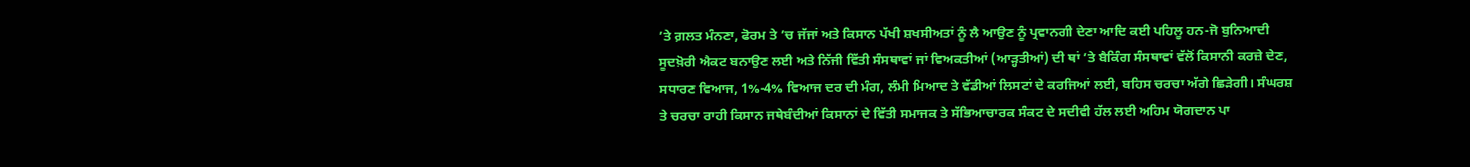’ਤੇ ਗ਼ਲਤ ਮੰਨਣਾ, ਫੋਰਮ ਤੇ ’ਚ ਜੱਜਾਂ ਅਤੇ ਕਿਸਾਨ ਪੱਖੀ ਸ਼ਖਸੀਅਤਾਂ ਨੂੰ ਲੈ ਆਉਣ ਨੂੰ ਪ੍ਰਵਾਨਗੀ ਦੇਣਾ ਆਦਿ ਕਈ ਪਹਿਲੂ ਹਨ-ਜੋ ਬੁਨਿਆਦੀ ਸੂਦਖ਼ੋਰੀ ਐਕਟ ਬਨਾਉਣ ਲਈ ਅਤੇ ਨਿੱਜੀ ਵਿੱਤੀ ਸੰਸਥਾਵਾਂ ਜਾਂ ਵਿਅਕਤੀਆਂ (ਆੜ੍ਹਤੀਆਂ) ਦੀ ਥਾਂ ’ਤੇ ਬੈਕਿੰਗ ਸੰਸਥਾਵਾਂ ਵੱਲੋਂ ਕਿਸਾਨੀ ਕਰਜ਼ੇ ਦੇਣ, ਸਧਾਰਣ ਵਿਆਜ, 1%-4% ਵਿਆਜ ਦਰ ਦੀ ਮੰਗ, ਲੰਮੀ ਮਿਆਦ ਤੇ ਵੱਡੀਆਂ ਲਿਸਟਾਂ ਦੇ ਕਰਜਿਆਂ ਲਈ, ਬਹਿਸ ਚਰਚਾ ਅੱਗੇ ਛਿੜੇਗੀ। ਸੰਘਰਸ਼ ਤੇ ਚਰਚਾ ਰਾਹੀ ਕਿਸਾਨ ਜਥੇਬੰਦੀਆਂ ਕਿਸਾਨਾਂ ਦੇ ਵਿੱਤੀ ਸਮਾਜਕ ਤੇ ਸੱਭਿਆਚਾਰਕ ਸੰਕਟ ਦੇ ਸਦੀਵੀ ਹੱਲ ਲਈ ਅਹਿਮ ਯੋਗਦਾਨ ਪਾ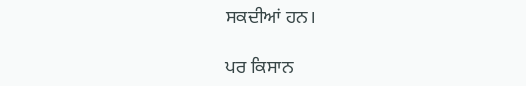ਸਕਦੀਆਂ ਹਨ।

ਪਰ ਕਿਸਾਨ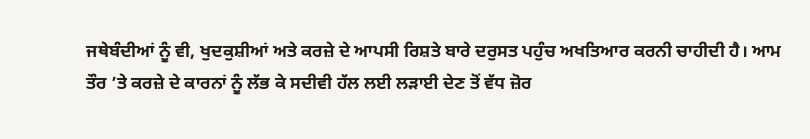ਜਥੇਬੰਦੀਆਂ ਨੂੰ ਵੀ, ਖੁਦਕੁਸ਼ੀਆਂ ਅਤੇ ਕਰਜ਼ੇ ਦੇ ਆਪਸੀ ਰਿਸ਼ਤੇ ਬਾਰੇ ਦਰੁਸਤ ਪਹੁੰਚ ਅਖਤਿਆਰ ਕਰਨੀ ਚਾਹੀਦੀ ਹੈ। ਆਮ ਤੌਰ ’ਤੇ ਕਰਜ਼ੇ ਦੇ ਕਾਰਨਾਂ ਨੂੰ ਲੱਭ ਕੇ ਸਦੀਵੀ ਹੱਲ ਲਈ ਲੜਾਈ ਦੇਣ ਤੋਂ ਵੱਧ ਜ਼ੋਰ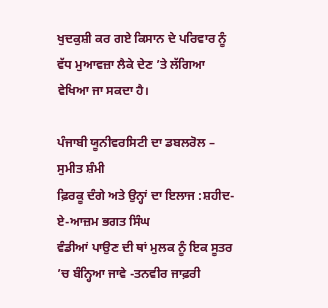ਖੁਦਕੁਸ਼ੀ ਕਰ ਗਏ ਕਿਸਾਨ ਦੇ ਪਰਿਵਾਰ ਨੂੰ ਵੱਧ ਮੁਆਵਜ਼ਾ ਲੈਕੇ ਦੇਣ ’ਤੇ ਲੱਗਿਆ ਵੇਖਿਆ ਜਾ ਸਕਦਾ ਹੈ।

ਪੰਜਾਬੀ ਯੂਨੀਵਰਸਿਟੀ ਦਾ ਡਬਲਰੋਲ – ਸੁਮੀਤ ਸ਼ੰਮੀ
ਫ਼ਿਰਕੂ ਦੰਗੇ ਅਤੇ ਉਨ੍ਹਾਂ ਦਾ ਇਲਾਜ :ਸ਼ਹੀਦ-ਏ-ਆਜ਼ਮ ਭਗਤ ਸਿੰਘ
ਵੰਡੀਆਂ ਪਾਉਣ ਦੀ ਥਾਂ ਮੁਲਕ ਨੂੰ ਇਕ ਸੂਤਰ ’ਚ ਬੰਨ੍ਹਿਆ ਜਾਵੇ -ਤਨਵੀਰ ਜਾਫ਼ਰੀ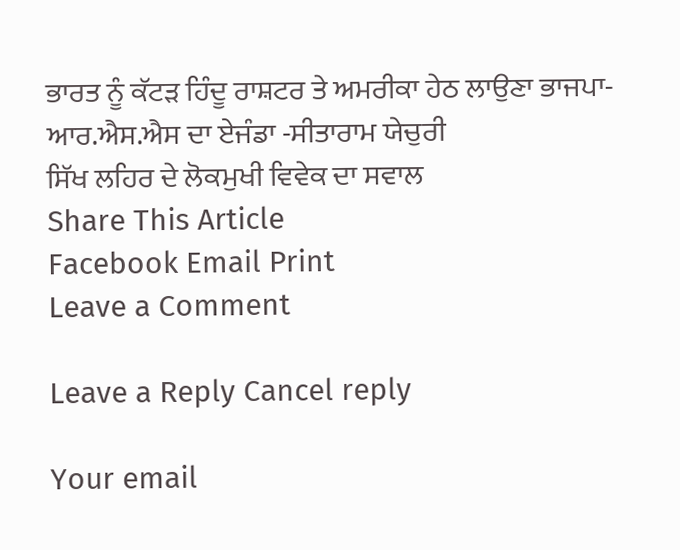ਭਾਰਤ ਨੂੰ ਕੱਟੜ ਹਿੰਦੂ ਰਾਸ਼ਟਰ ਤੇ ਅਮਰੀਕਾ ਹੇਠ ਲਾਉਣਾ ਭਾਜਪਾ-ਆਰ.ਐਸ.ਐਸ ਦਾ ਏਜੰਡਾ -ਸੀਤਾਰਾਮ ਯੇਚੁਰੀ
ਸਿੱਖ ਲਹਿਰ ਦੇ ਲੋਕਮੁਖੀ ਵਿਵੇਕ ਦਾ ਸਵਾਲ
Share This Article
Facebook Email Print
Leave a Comment

Leave a Reply Cancel reply

Your email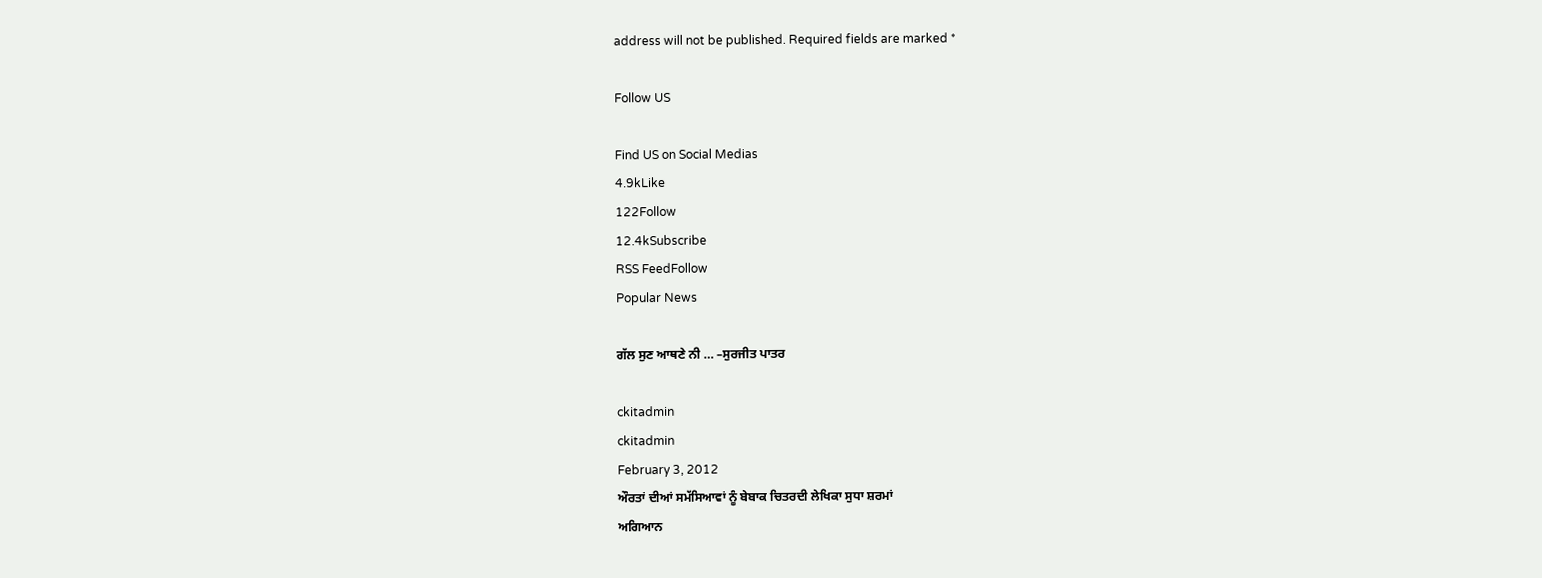address will not be published. Required fields are marked *

Follow US

Find US on Social Medias
4.9kLike
122Follow
12.4kSubscribe
RSS FeedFollow
Popular News

ਗੱਲ ਸੁਣ ਆਥਣੇ ਨੀ … –ਸੁਰਜੀਤ ਪਾਤਰ

ckitadmin
ckitadmin
February 3, 2012
ਔਰਤਾਂ ਦੀਆਂ ਸਮੱਸਿਆਵਾਂ ਨੂੰ ਬੇਬਾਕ ਚਿਤਰਦੀ ਲੇਖਿਕਾ ਸੁਧਾ ਸ਼ਰਮਾਂ
ਅਗਿਆਨ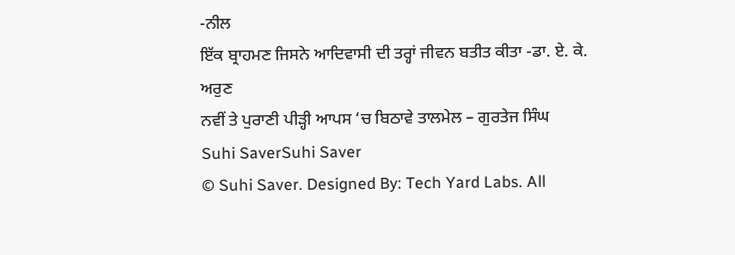-ਨੀਲ
ਇੱਕ ਬ੍ਰਾਹਮਣ ਜਿਸਨੇ ਆਦਿਵਾਸੀ ਦੀ ਤਰ੍ਹਾਂ ਜੀਵਨ ਬਤੀਤ ਕੀਤਾ -ਡਾ. ਏ. ਕੇ. ਅਰੁਣ
ਨਵੀਂ ਤੇ ਪੁਰਾਣੀ ਪੀੜ੍ਹੀ ਆਪਸ ‘ਚ ਬਿਠਾਵੇ ਤਾਲਮੇਲ – ਗੁਰਤੇਜ ਸਿੰਘ
Suhi SaverSuhi Saver
© Suhi Saver. Designed By: Tech Yard Labs. All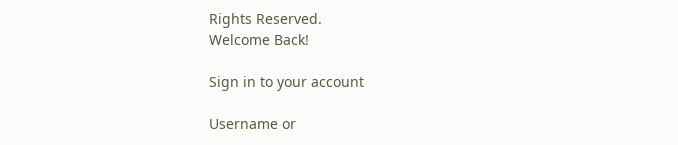Rights Reserved.
Welcome Back!

Sign in to your account

Username or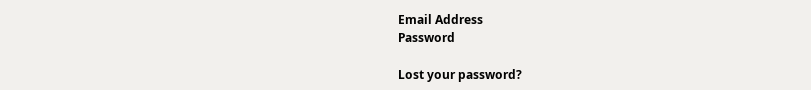Email Address
Password

Lost your password?